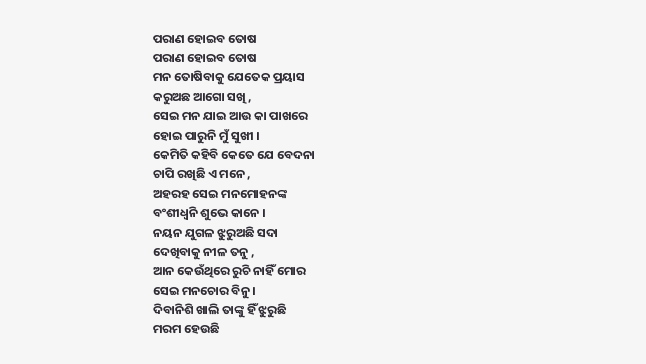ପରାଣ ହୋଇବ ତୋଷ
ପରାଣ ହୋଇବ ତୋଷ
ମନ ତୋଷିବାକୁ ଯେତେକ ପ୍ରୟାସ
କରୁଅଛ ଆଗୋ ସଖି ,
ସେଇ ମନ ଯାଇ ଆଉ କା ପାଖରେ
ହୋଇ ପାରୁନି ମୁଁ ସୁଖୀ ।
କେମିତି କହିବି କେତେ ଯେ ବେଦନା
ଚାପି ରଖିଛି ଏ ମନେ ,
ଅହରହ ସେଇ ମନମୋହନଙ୍କ
ବଂଶୀଧ୍ୱନି ଶୁଭେ କାନେ ।
ନୟନ ଯୁଗଳ ଝୁରୁଅଛି ସଦା
ଦେଖିବାକୁ ନୀଳ ତନୁ ,
ଆନ କେଉଁଥିରେ ରୁଚି ନାହିଁ ମୋର
ସେଇ ମନଚୋର ବିନୁ ।
ଦିବାନିଶି ଖାଲି ତାଙ୍କୁ ହିଁ ଝୁରୁଛି
ମରମ ହେଉଛି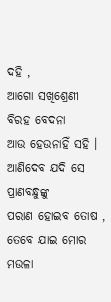ଦହି ,
ଆଗୋ ସଖିଶ୍ରେଣୀ ବିରହ ବେଦନା
ଆଉ ହେଉନାହିଁ ସହି ।
ଆଣିଦେବ ଯଦି ସେ ପ୍ରାଣବନ୍ଧୁଙ୍କୁ
ପରାଣ ହୋଇବ ତୋଷ ,
ତେବେ ଯାଇ ମୋର ମଉଳା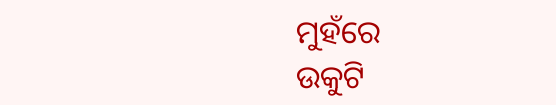ମୁହଁରେ
ଉକୁଟି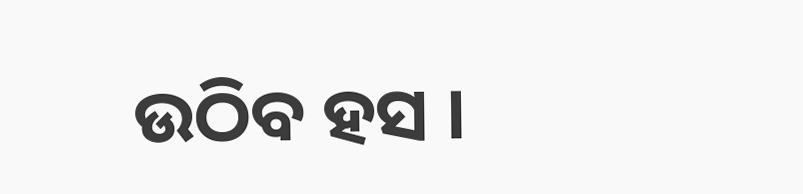ଉଠିବ ହସ ।